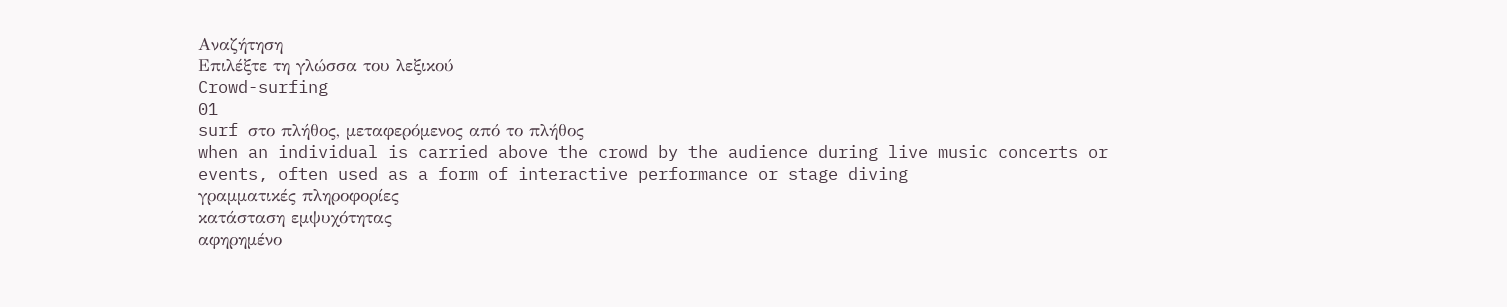Αναζήτηση
Επιλέξτε τη γλώσσα του λεξικού
Crowd-surfing
01
surf στο πλήθος, μεταφερόμενος από το πλήθος
when an individual is carried above the crowd by the audience during live music concerts or events, often used as a form of interactive performance or stage diving
γραμματικές πληροφορίες
κατάσταση εμψυχότητας
αφηρημένο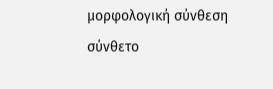μορφολογική σύνθεση
σύνθετο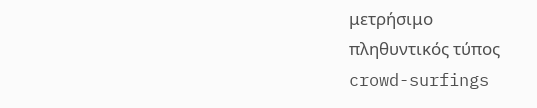μετρήσιμο
πληθυντικός τύπος
crowd-surfings